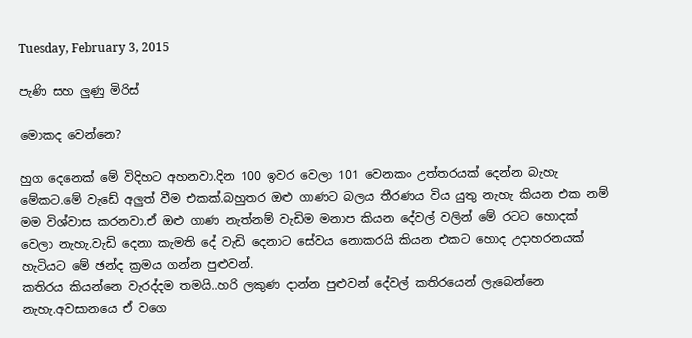Tuesday, February 3, 2015

පැණි සහ ලුණු මිරිස්

මොකද වෙන්නෙ?

හුග දෙනෙක් මේ විදිහට අහනවා.දින 100 ඉවර වෙලා 101 වෙනකං උත්තරයක් දෙන්න බැහැ මේකට.මේ වැඩේ අලුත් වීම එකක්.බහුතර ඔළු ගාණට බලය තීරණය විය යුතු නැහැ කියන එක නම් මම විශ්වාස කරනවා.ඒ ඔළු ගාණ නැත්නම් වැඩිම මනාප කියන දේවල් වලින් මේ රටට හොදක් වෙලා නැහැ.වැඩි දෙනා කැමති දේ වැඩි දෙනාට සේවය නොකරයි කියන එකට හොද උදාහරනයක් හැටියට මේ ඡන්ද ක්‍රමය ගන්න පුළුවන්.
කතිරය කියන්නෙ වැරද්දම තමයි..හරි ලකුණ දාන්න පුළුවන් දේවල් කතිරයෙන් ලැබෙන්නෙ නැහැ.අවසානයෙ ඒ වගෙ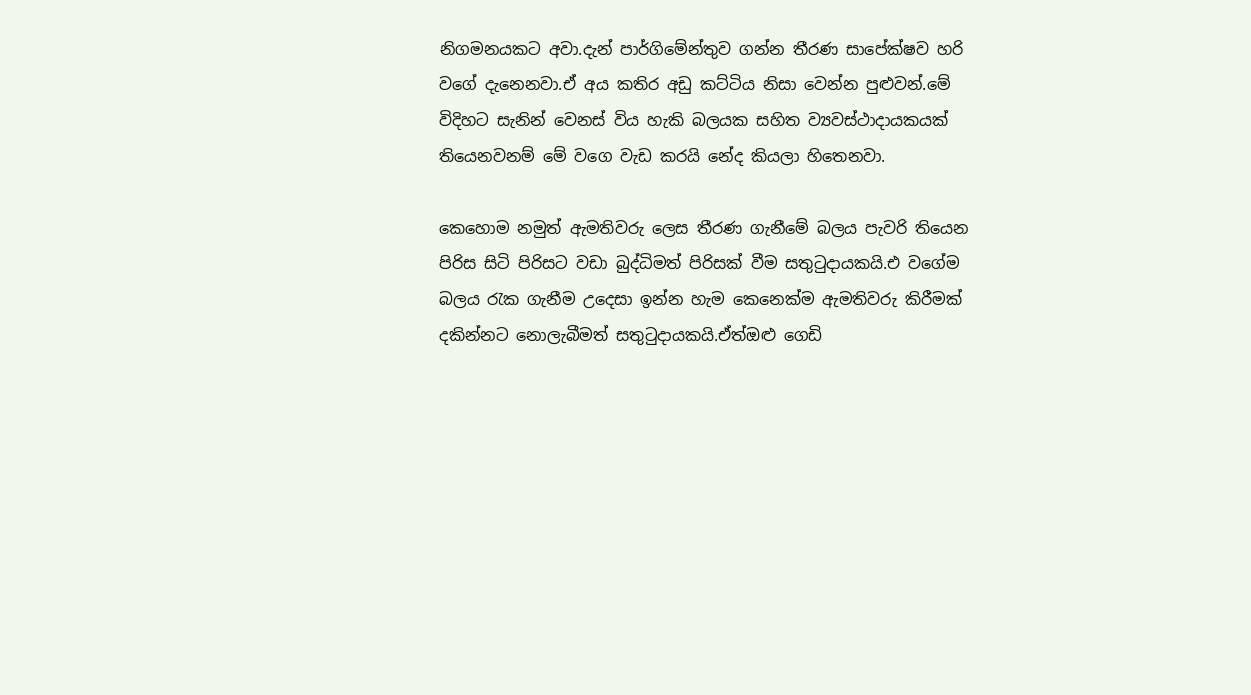නිගමනයකට අවා.දැන් පාර්ගිමේන්තුව ගන්න තීරණ සාපේක්ෂව හරි වගේ දැනෙනවා.ඒ අය කතිර අඩු කට්ටිය නිසා වෙන්න පුළුවන්.මේ විදිහට සැනින් වෙනස් විය හැකි බලයක සහිත ව්‍යවස්ථාදායකයක් තියෙනවනම් මේ වගෙ වැඩ කරයි නේද කියලා හිතෙනවා.

කෙහොම නමුත් ඇමතිවරු ලෙස තීරණ ගැනීමේ බලය පැවරි තියෙන පිරිස සිටි පිරිසට වඩා බුද්ධිමත් පිරිසක් වීම සතුටුදායකයි.එ වගේම බලය රැක ගැනීම උදෙසා ඉන්න හැම කෙනෙක්ම ඇමතිවරු කිරීමක් දකින්නට නොලැබීමත් සතුටුදායකයි.ඒත්ඔළු ගෙඩි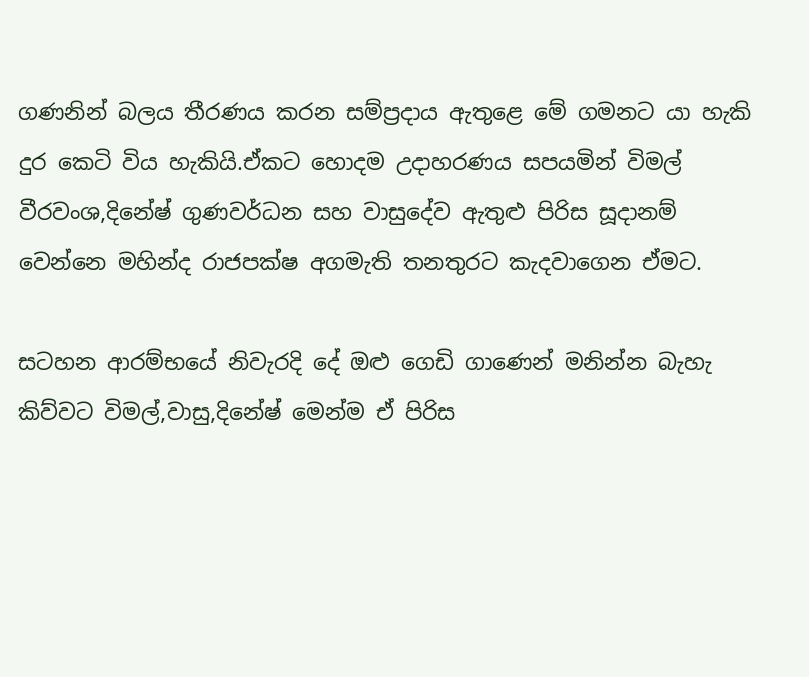ගණනින් බලය තීරණය කරන සම්ප්‍රදාය ඇතුළෙ මේ ගමනට යා හැකි දුර කෙටි විය හැකියි.ඒකට හොදම උදාහරණය සපයමින් විමල් වීරවංශ,දිනේෂ් ගුණවර්ධන සහ වාසුදේව ඇතුළු පිරිස සූදානම් වෙන්නෙ මහින්ද රාජපක්ෂ අගමැති තනතුරට කැදවාගෙන ඒමට.

සටහන ආරම්භයේ නිවැරදි දේ ඔළු ගෙඩි ගාණෙන් මනින්න බැහැ කිව්වට විමල්,වාසු,දිනේෂ් මෙන්ම ඒ පිරිස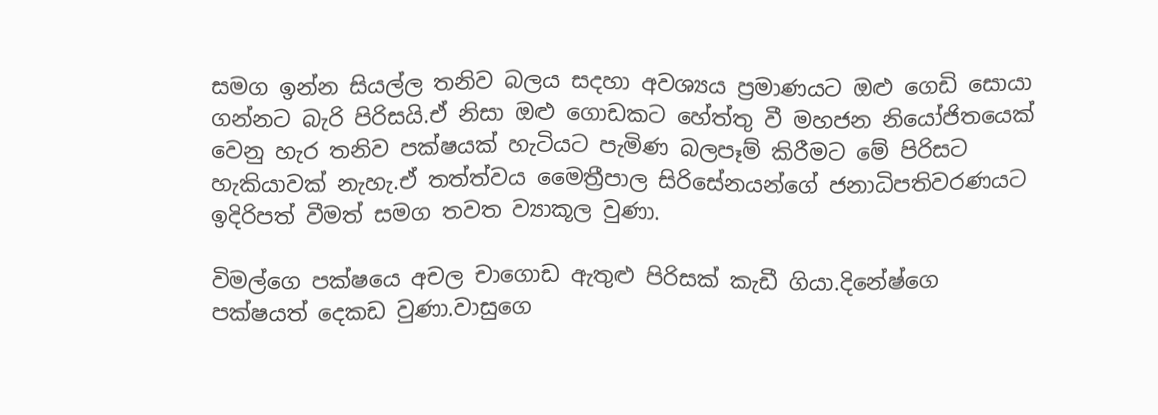සමග ඉන්න සියල්ල තනිව බලය සදහා අවශ්‍යය ප්‍රමාණයට ඔළු ගෙඩි සොයා ගන්නට බැරි පිරිසයි.ඒ නිසා ඔළු ගොඩකට හේත්තු වී මහජන නියෝජිතයෙක් වෙනු හැර තනිව පක්ෂයක් හැටියට පැමිණ බලපෑම් කිරීමට මේ පිරිසට හැකියාවක් නැහැ.ඒ තත්ත්වය මෛත්‍රීපාල සිරිසේනයන්ගේ ජනාධිපතිවරණයට ඉදිරිපත් වීමත් සමග තවත ව්‍යාකූල වුණා.

විමල්ගෙ පක්ෂයෙ අචල චාගොඩ ඇතුළු පිරිසක් කැඩී ගියා.දිනේෂ්ගෙ පක්ෂයත් දෙකඩ වුණා.වාසුගෙ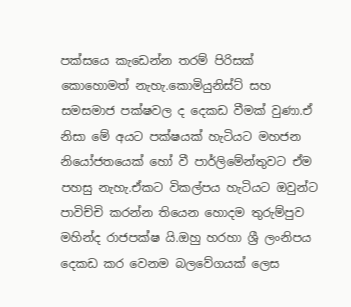පක්සයෙ කැඩෙන්න තරම් පිරිසක් කොහොමත් නැහැ.කොමියුනිස්ට් සහ සමසමාජ පක්ෂවල ද දෙකඩ වීමක් වුණා.ඒ නිසා මේ අයට පක්ෂයක් හැටියට මහජන නියෝජතයෙක් හෝ වී පාර්ලිමේන්තුවට ඒම පහසු නැහැ.ඒකට විකල්පය හැටියට ඔවුන්ට පාවිච්චි කරන්න තියෙන හොදම තුරුම්පුව මහින්ද රාජපක්ෂ යි.ඔහු හරහා ශ්‍රී ලංනිපය දෙකඩ කර වෙනම බලවේගයක් ලෙස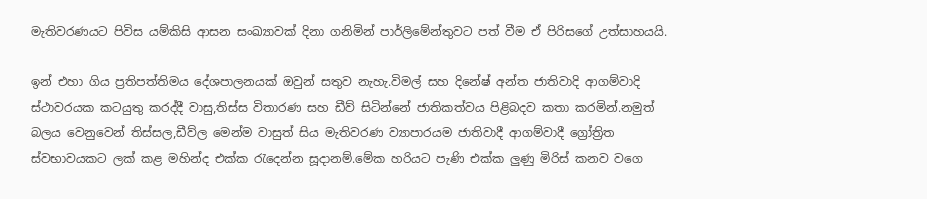මැතිවරණයට පිවිස යම්කිසි ආසන සංඛ්‍යාවක් දිනා ගනිමින් පාර්ලිමේන්තුවට පත් වීම ඒ පිරිසගේ උත්සාහයයි.

ඉන් එහා ගිය ප්‍රතිපත්තිමය දේශපාලනයක් ඔවුන් සතුව නැහැ.විමල් සහ දිනේෂ් අන්ත ජාතිවාදි ආගම්වාදි ස්ථාවරයක කටයුතු කරද්දී වාසු,තිස්ස විතාරණ සහ ඩීව් සිටින්නේ ජාතිකත්වය පිළිබදව කතා කරමින්.නමුත් බලය වෙනුවෙන් තිස්සල,ඩීව්ල මෙන්ම වාසුත් සිය මැතිවරණ ව්‍යාපාරයම ජාතිවාදී ආගම්වාදී ග්‍රෝත්‍රිත ස්වභාවයකට ලක් කළ මහින්ද එක්ක රැදෙන්න සූදානම්.මේක හරියට පැණි එක්ක ලුණු මිරිස් කනව වගෙ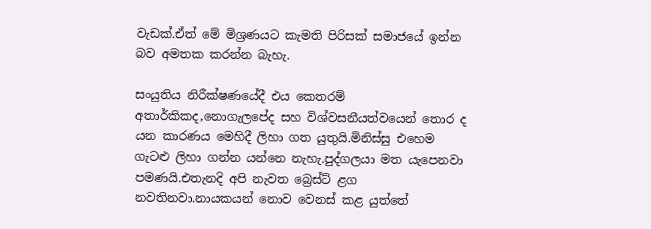වැඩක්.ඒත් මේ මිශ්‍රණයට කැමති පිරිසක් සමාජයේ ඉන්න බව අමතක කරන්න බැහැ.

සංයුතිය නිරීක්ෂණයේදී එය කෙතරම් අතාර්කිකද,නොගැලපේද සහ විශ්වසනීයත්වයෙන් තොර ද යන කාරණය මෙහිදී ලිහා ගත යුතුයි.මිනිස්සු එහෙම ගැටළු ලිහා ගන්න යන්නෙ නැහැ.පුද්ගලයා මත යැපෙනවා පමණයි.එතැනදි අපි නැවත බ්‍රෙස්ට් ළග නවතිනවා.නායකයන් නොව වෙනස් කළ යුත්ත‍ේ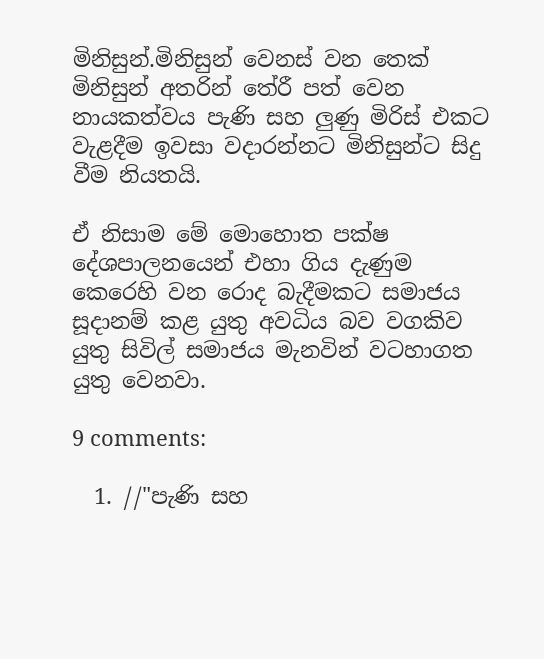මිනිසුන්.මිනිසුන් වෙනස් වන තෙක් මිනිසුන් අතරින් තේරී පත් වෙන නායකත්වය පැණි සහ ලුණු මිරිස් එකට වැළදීම ඉවසා වදාරන්නට මිනිසුන්ට සිදු වීම නියතයි.

ඒ නිසාම මේ මොහොත පක්ෂ දේශපාලනයෙන් එහා ගිය දැණුම කෙරෙහි වන රොද බැදීමකට සමාජය සූදානම් කළ යුතු අවධිය බව වගකිව යුතු සිවිල් සමාජය මැනවින් වටහාගත යුතු වෙනවා.

9 comments:

  1. //"පැණි සහ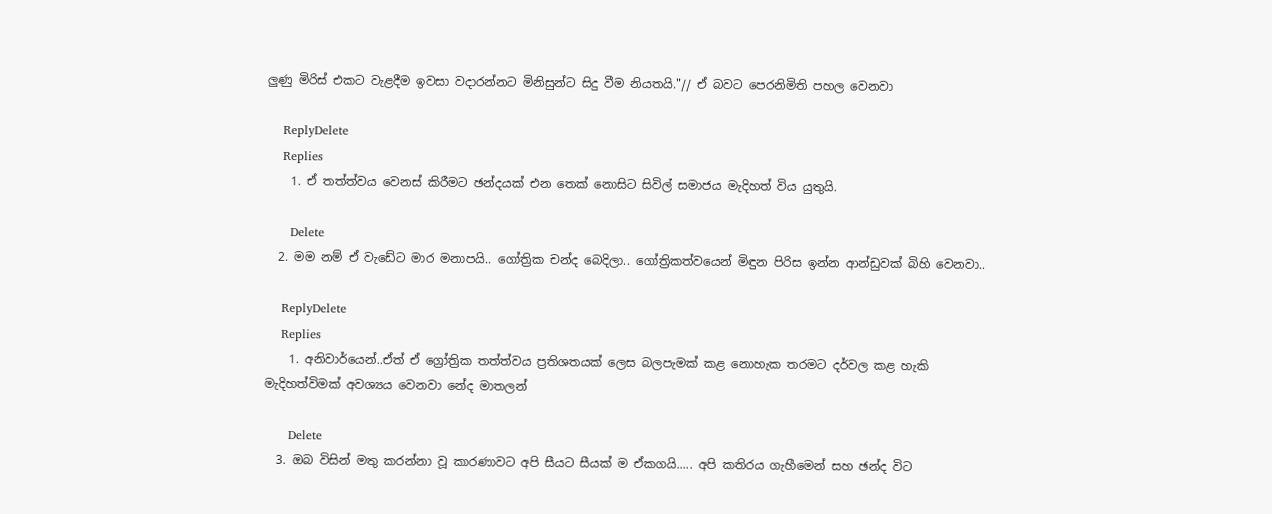ලුණු මිරිස් එකට වැළදීම ඉවසා වදාරන්නට මිනිසුන්ට සිදු වීම නියතයි."// ඒ බවට පෙරනිමිති පහල වෙනවා

    ReplyDelete
    Replies
    1. ඒ තත්ත්වය වෙනස් කිරීමට ඡන්දයක් එන තෙක් නොසිට සිවිල් සමාජය මැදිහත් විය යුතුයි.

      Delete
  2. මම නම් ඒ වැඩේට මාර මනාපයි.. ගෝත්‍රික චන්ද බෙදිලා.. ගෝත්‍රිකත්වයෙන් මිඳුන පිරිස ඉන්න ආන්ඩුවක් බිහි වෙනවා..

    ReplyDelete
    Replies
    1. අනිවාර්යෙන්..ඒත් ඒ ග්‍රෝත්‍රික තත්ත්වය ප්‍රතිශතයක් ලෙස බලපැමක් කළ නොහැක තරමට දර්වල කළ හැකි මැදිහත්විමක් අවශ්‍යය වෙනවා නේද මාතලන්

      Delete
  3. ඔබ විසින් මතු කරන්නා වූ කාරණාවට අපි සීයට සීයක් ම ඒකගයි..... අපි කතිරය ගැහීමෙන් සහ ඡන්ද විට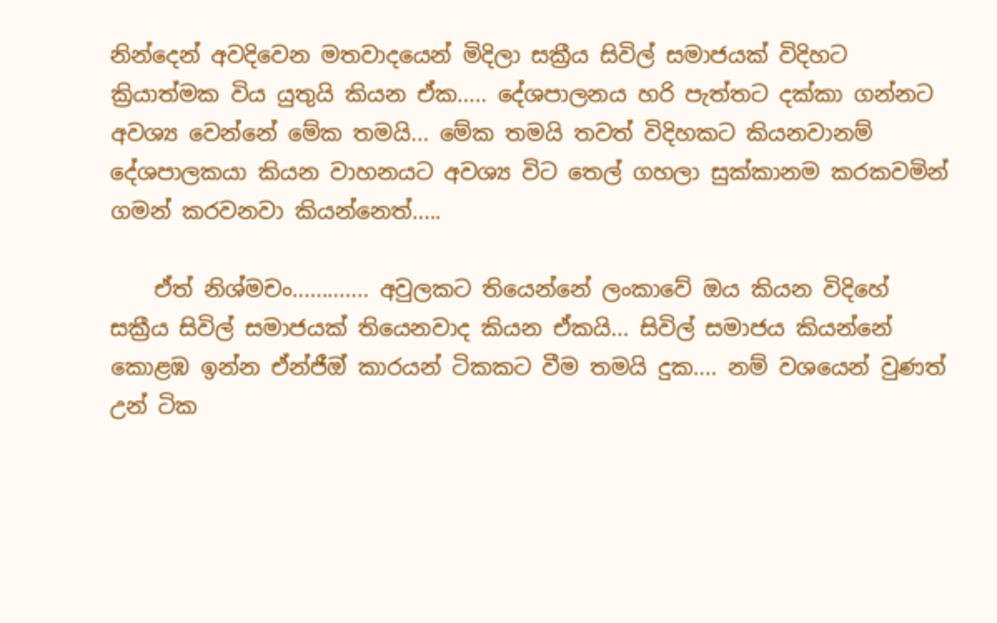නින්දෙන් අවදිවෙන මතවාදයෙන් මිදිලා සක්‍රීය සිවිල් සමාජයක් විදිහට ක්‍රියාත්මක විය යුතුයි කියන ඒක..... දේශපාලනය හරි පැත්තට දක්කා ගන්නට අවශ්‍ය වෙන්නේ මේක තමයි... මේක තමයි තවත් විදිහකට කියනවානම් දේශපාලකයා කියන වාහනයට අවශ්‍ය විට තෙල් ගහලා සුක්කානම කරකවමින් ගමන් කරවනවා කියන්නෙත්.....

    ඒත් නිශ්මචං............. අවුලකට තියෙන්නේ ලංකාවේ ඔය කියන විදිහේ සක්‍රීය සිවිල් සමාජයක් තියෙනවාද කියන ඒකයි... සිවිල් සමාජය කියන්නේ කොළඹ ඉන්න ඒන්ජීඔ් කාරයන් ටිකකට වීම තමයි දුක.... නම් වශයෙන් වුණත් උන් ටික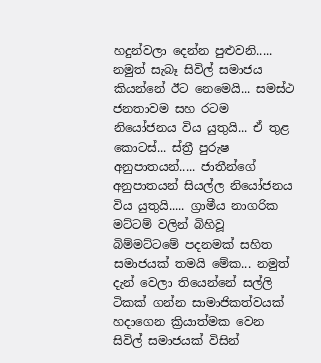හදුන්වලා දෙන්න පුළුවනි..... නමුත් සැබෑ සිවිල් සමාජය කියන්නේ ඊට නෙමෙයි... සමස්ථ ජනතාවම සහ රටම නියෝජනය විය යුතුයි... ඒ තුළ කොටස්... ස්ත්‍රී පුරුෂ අනුපාතයන්..... ජාතීන්ගේ අනුපාතයන් සියල්ල නියෝජනය විය යුතුයි..... ග්‍රාමීය නාගරික මට්ටම් වලින් බිහිවූ බිම්මට්ටමේ පදනමක් සහිත සමාජයක් තමයි මේක... නමුත් දැන් වෙලා තියෙන්නේ සල්ලි ටිකක් ගන්න සාමාජිකත්වයක් හදාගෙන ක්‍රියාත්මක වෙන සිවිල් සමාජයක් විසින්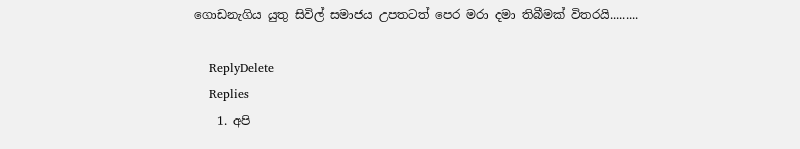ගොඩනැගිය යුතු සිවිල් සමාජය උපතටත් පෙර මරා දමා තිබීමක් විතරයි.........

    ReplyDelete
    Replies
    1. අපි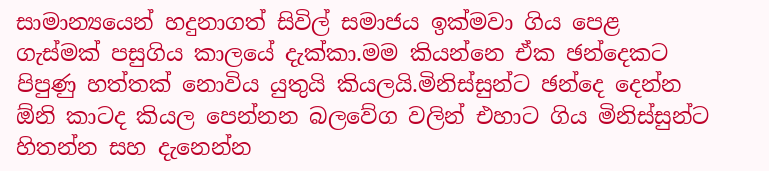සාමාන්‍යයෙන් හදුනාගත් සිවිල් සමාජය ඉක්මවා ගිය පෙළ ගැස්මක් පසුගිය කාලයේ දැක්කා.මම කියන්නෙ ඒක ඡන්දෙකට පිපුණු හත්තක් නොවිය යුතුයි කියලයි.මිනිස්සුන්ට ඡන්දෙ දෙන්න ඕනි කාටද කියල පෙන්නන බලවේග වලින් එහාට ගිය මිනිස්සුන්ට හිතන්න සහ දැනෙන්න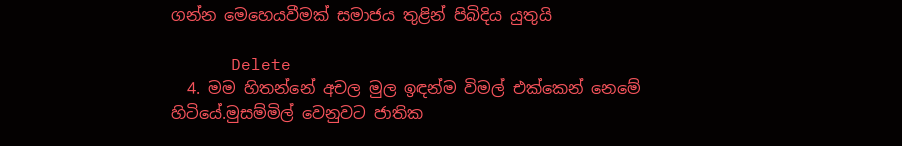ගන්න මෙහෙයවීමක් සමාජය තුළින් පිබිදිය යුතුයි

      Delete
  4. මම හිතන්නේ අචල මුල ඉඳන්ම විමල් එක්කෙන් නෙමේ හිටියේ.මුසම්මිල් වෙනුවට ජාතික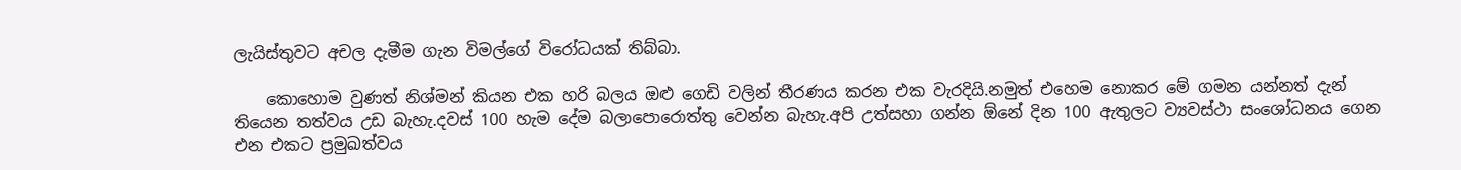ලැයිස්තුවට අචල දැමීම ගැන විමල්ගේ විරෝධයක් තිබ්බා.

    කොහොම වුණත් නිශ්මන් කියන එක හරි බලය ඔළු ගෙඩි වලින් තීරණය කරන එක වැරදියි.නමුත් එහෙම නොකර මේ ගමන යන්නත් දැන් තියෙන තත්වය උඩ බැහැ.දවස් 100 හැම දේම බලාපොරොත්තු වෙන්න බැහැ.අපි උත්සහා ගන්න ඕනේ දින 100 ඇතුලට ව්‍යවස්ථා සංශෝධනය ගෙන එන එකට ප්‍රමුඛත්වය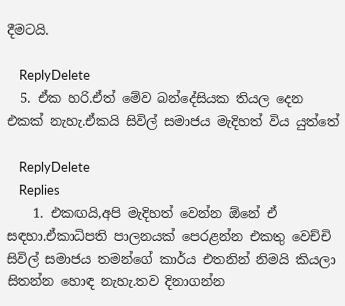දීමටයි.

    ReplyDelete
  5. ඒක හරි.ඒත් මේව බන්දේසියක තියල දෙන එකක් නැහැ.ඒකයි සිවිල් සමාජය මැදිහත් විය යුත්තේ

    ReplyDelete
    Replies
    1. එකඟයි,අපි මැදිහත් වෙන්න ඕනේ ඒ සඳහා.ඒකාධිපති පාලනයක් පෙරළන්න එකතු වෙච්චි සිවිල් සමාජය තමන්ගේ කාර්ය එතනින් නිමයි කියලා සිතන්න හොඳ නැහැ.තව දිනාගන්න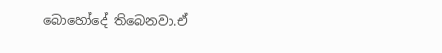බොහෝදේ තිබෙනවා.ඒ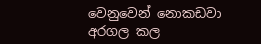වෙනුවෙන් නොකඩවා අරගල කල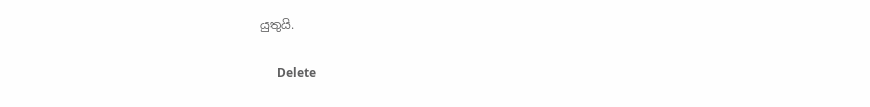යුතුයි.

      Delete